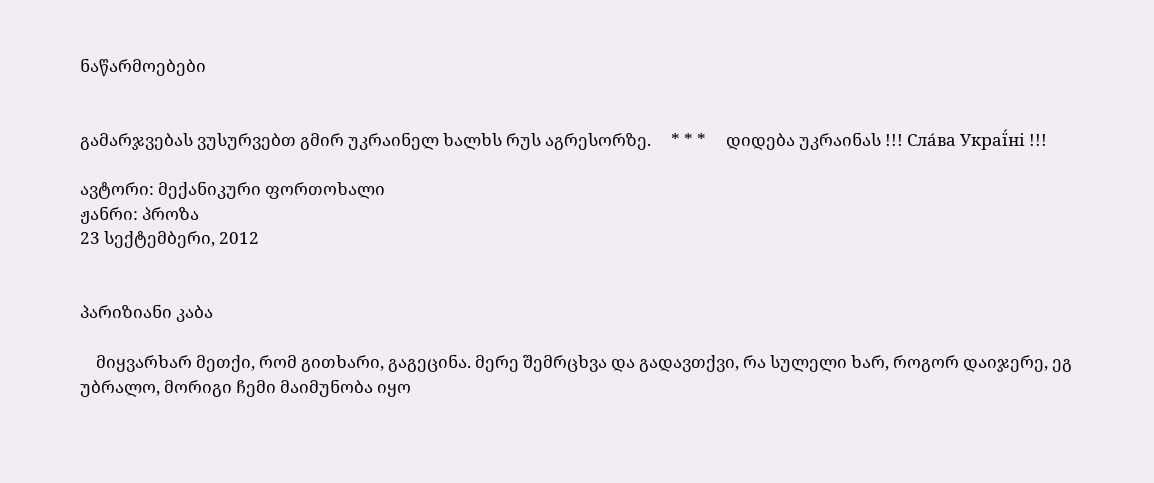ნაწარმოებები


გამარჯვებას ვუსურვებთ გმირ უკრაინელ ხალხს რუს აგრესორზე.     * * *     დიდება უკრაინას !!! Сла́ва Украї́ні !!!

ავტორი: მექანიკური ფორთოხალი
ჟანრი: პროზა
23 სექტემბერი, 2012


პარიზიანი კაბა

    მიყვარხარ მეთქი, რომ გითხარი, გაგეცინა. მერე შემრცხვა და გადავთქვი, რა სულელი ხარ, როგორ დაიჯერე, ეგ უბრალო, მორიგი ჩემი მაიმუნობა იყო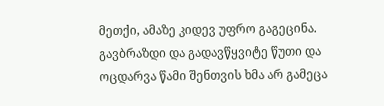მეთქი, ამაზე კიდევ უფრო გაგეცინა. გავბრაზდი და გადავწყვიტე წუთი და ოცდარვა წამი შენთვის ხმა არ გამეცა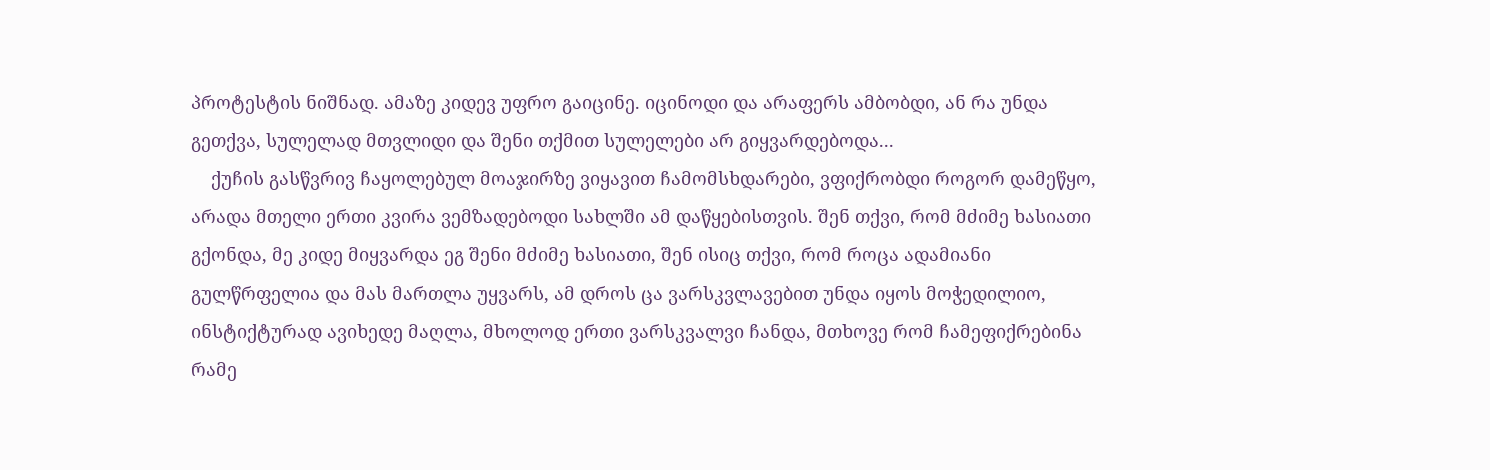პროტესტის ნიშნად. ამაზე კიდევ უფრო გაიცინე. იცინოდი და არაფერს ამბობდი, ან რა უნდა გეთქვა, სულელად მთვლიდი და შენი თქმით სულელები არ გიყვარდებოდა...
    ქუჩის გასწვრივ ჩაყოლებულ მოაჯირზე ვიყავით ჩამომსხდარები, ვფიქრობდი როგორ დამეწყო, არადა მთელი ერთი კვირა ვემზადებოდი სახლში ამ დაწყებისთვის. შენ თქვი, რომ მძიმე ხასიათი გქონდა, მე კიდე მიყვარდა ეგ შენი მძიმე ხასიათი, შენ ისიც თქვი, რომ როცა ადამიანი გულწრფელია და მას მართლა უყვარს, ამ დროს ცა ვარსკვლავებით უნდა იყოს მოჭედილიო, ინსტიქტურად ავიხედე მაღლა, მხოლოდ ერთი ვარსკვალვი ჩანდა, მთხოვე რომ ჩამეფიქრებინა რამე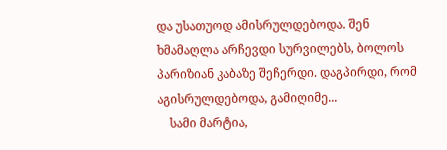და უსათუოდ ამისრულდებოდა. შენ ხმამაღლა არჩევდი სურვილებს, ბოლოს პარიზიან კაბაზე შეჩერდი. დაგპირდი, რომ აგისრულდებოდა, გამიღიმე...
    სამი მარტია,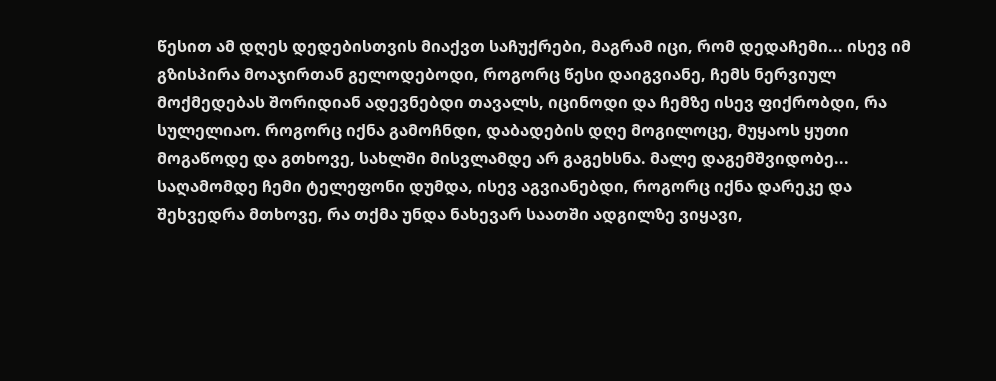წესით ამ დღეს დედებისთვის მიაქვთ საჩუქრები, მაგრამ იცი, რომ დედაჩემი... ისევ იმ გზისპირა მოაჯირთან გელოდებოდი, როგორც წესი დაიგვიანე, ჩემს ნერვიულ მოქმედებას შორიდიან ადევნებდი თავალს, იცინოდი და ჩემზე ისევ ფიქრობდი, რა სულელიაო. როგორც იქნა გამოჩნდი, დაბადების დღე მოგილოცე, მუყაოს ყუთი მოგაწოდე და გთხოვე, სახლში მისვლამდე არ გაგეხსნა. მალე დაგემშვიდობე... საღამომდე ჩემი ტელეფონი დუმდა, ისევ აგვიანებდი, როგორც იქნა დარეკე და შეხვედრა მთხოვე, რა თქმა უნდა ნახევარ საათში ადგილზე ვიყავი,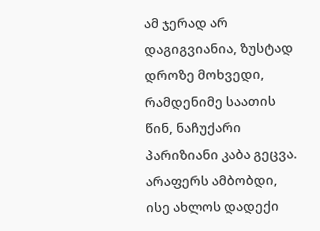ამ ჯერად არ დაგიგვიანია, ზუსტად დროზე მოხვედი, რამდენიმე საათის წინ, ნაჩუქარი პარიზიანი კაბა გეცვა. არაფერს ამბობდი, ისე ახლოს დადექი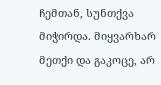ჩემთან, სუნთქვა მიჭირდა. მიყვარხარ მეთქი და გაკოცე, არ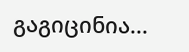გაგიცინია...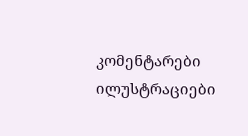კომენტარები ილუსტრაციები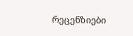რეცენზიები